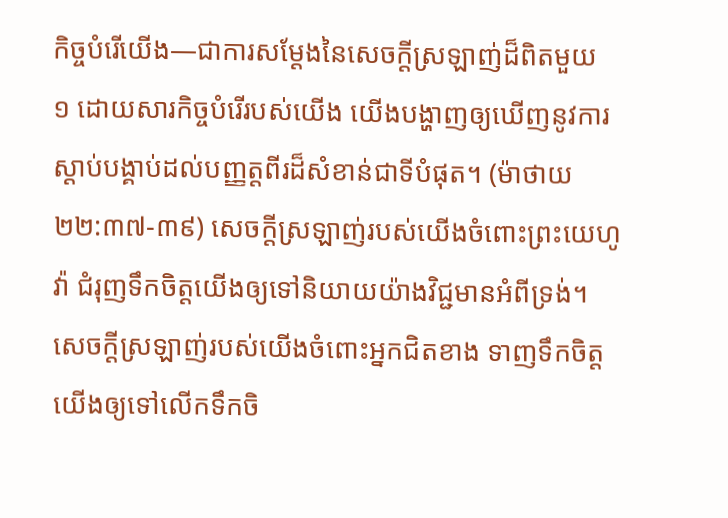កិច្ចបំរើយើង—ជាការសម្ដែងនៃសេចក្ដីស្រឡាញ់ដ៏ពិតមួយ
១ ដោយសារកិច្ចបំរើរបស់យើង យើងបង្ហាញឲ្យឃើញនូវការស្ដាប់បង្គាប់ដល់បញ្ញត្តពីរដ៏សំខាន់ជាទីបំផុត។ (ម៉ាថាយ ២២:៣៧-៣៩) សេចក្ដីស្រឡាញ់របស់យើងចំពោះព្រះយេហូវ៉ា ជំរុញទឹកចិត្តយើងឲ្យទៅនិយាយយ៉ាងវិជ្ជមានអំពីទ្រង់។ សេចក្ដីស្រឡាញ់របស់យើងចំពោះអ្នកជិតខាង ទាញទឹកចិត្តយើងឲ្យទៅលើកទឹកចិ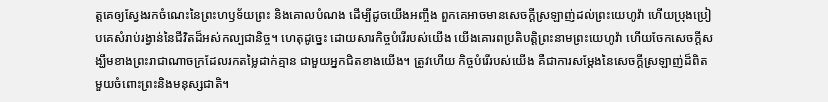ត្តគេឲ្យស្វែងរកចំណេះនៃព្រះហឫទ័យព្រះ និងគោលបំណង ដើម្បីដូចយើងអញ្ចឹង ពួកគេអាចមានសេចក្ដីស្រឡាញ់ដល់ព្រះយេហូវ៉ា ហើយប្រុងប្រៀបគេសំរាប់រង្វាន់នៃជីវិតដ៏អស់កល្បជានិច្ច។ ហេតុដូច្នេះ ដោយសារកិច្ចបំរើរបស់យើង យើងគោរពប្រតិបត្ដិព្រះនាមព្រះយេហូវ៉ា ហើយចែកសេចក្ដីសង្ឃឹមខាងព្រះរាជាណាចក្រដែលរកតម្លៃដាក់គ្មាន ជាមួយអ្នកជិតខាងយើង។ ត្រូវហើយ កិច្ចបំរើរបស់យើង គឺជាការសម្ដែងនៃសេចក្ដីស្រឡាញ់ដ៏ពិតមួយចំពោះព្រះនិងមនុស្សជាតិ។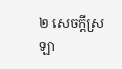២ សេចក្ដីស្រឡា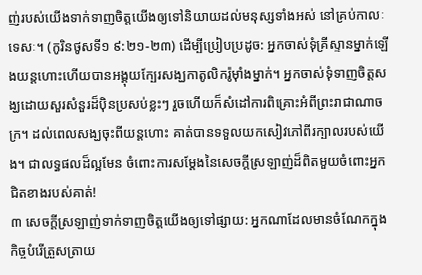ញ់របស់យើងទាក់ទាញចិត្តយើងឲ្យទៅនិយាយដល់មនុស្សទាំងអស់ នៅគ្រប់កាលៈទេសៈ។ (កូរិនថូសទី១ ៩:២១-២៣) ដើម្បីប្រៀបប្រដូច: អ្នកចាស់ទុំគ្រីស្ទានម្នាក់ឡើងយន្តហោះហើយបានអង្គុយក្បែរសង្ឃកាតូលិករ៉ូម៉ាំងម្នាក់។ អ្នកចាស់ទុំទាញចិត្តសង្ឃដោយសួរសំនួរដ៏ប៉ិនប្រសប់ខ្លះៗ រួចហើយក៏សំដៅការពិគ្រោះអំពីព្រះរាជាណាចក្រ។ ដល់ពេលសង្ឃចុះពីយន្តហោះ គាត់បានទទួលយកសៀវភៅពីរក្បាលរបស់យើង។ ជាលទ្ធផលដ៏ល្អមែន ចំពោះការសម្ដែងនៃសេចក្ដីស្រឡាញ់ដ៏ពិតមួយចំពោះអ្នកជិតខាងរបស់គាត់!
៣ សេចក្ដីស្រឡាញ់ទាក់ទាញចិត្តយើងឲ្យទៅផ្សាយ: អ្នកណាដែលមានចំណែកក្នុងកិច្ចបំរើត្រួសត្រាយ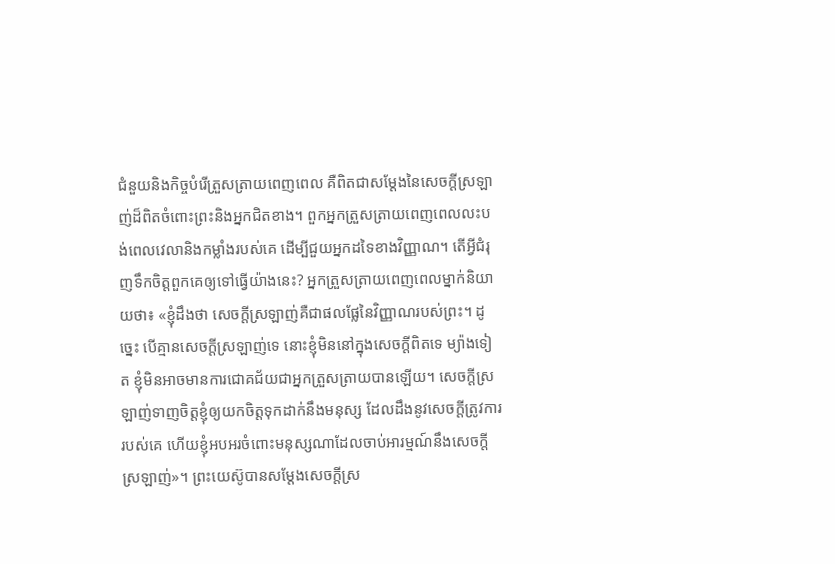ជំនួយនិងកិច្ចបំរើត្រួសត្រាយពេញពេល គឺពិតជាសម្ដែងនៃសេចក្ដីស្រឡាញ់ដ៏ពិតចំពោះព្រះនិងអ្នកជិតខាង។ ពួកអ្នកត្រួសត្រាយពេញពេលលះបង់ពេលវេលានិងកម្លាំងរបស់គេ ដើម្បីជួយអ្នកដទៃខាងវិញ្ញាណ។ តើអ្វីជំរុញទឹកចិត្តពួកគេឲ្យទៅធ្វើយ៉ាងនេះ? អ្នកត្រួសត្រាយពេញពេលម្នាក់និយាយថា៖ «ខ្ញុំដឹងថា សេចក្ដីស្រឡាញ់គឺជាផលផ្លែនៃវិញ្ញាណរបស់ព្រះ។ ដូច្នេះ បើគ្មានសេចក្ដីស្រឡាញ់ទេ នោះខ្ញុំមិននៅក្នុងសេចក្ដីពិតទេ ម្យ៉ាងទៀត ខ្ញុំមិនអាចមានការជោគជ័យជាអ្នកត្រួសត្រាយបានឡើយ។ សេចក្ដីស្រឡាញ់ទាញចិត្តខ្ញុំឲ្យយកចិត្តទុកដាក់នឹងមនុស្ស ដែលដឹងនូវសេចក្ដីត្រូវការរបស់គេ ហើយខ្ញុំអបអរចំពោះមនុស្សណាដែលចាប់អារម្មណ៍នឹងសេចក្ដីស្រឡាញ់»។ ព្រះយេស៊ូបានសម្ដែងសេចក្ដីស្រ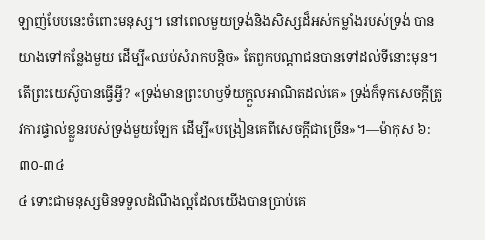ឡាញ់បែបនេះចំពោះមនុស្ស។ នៅពេលមួយទ្រង់និងសិស្សដ៏អស់កម្លាំងរបស់ទ្រង់ បានយាងទៅកន្លែងមួយ ដើម្បី«ឈប់សំរាកបន្ដិច» តែពួកបណ្ដាជនបានទៅដល់ទីនោះមុន។ តើព្រះយេស៊ូបានធ្វើអ្វី? «ទ្រង់មានព្រះហឫទ័យក្ដួលអាណិតដល់គេ» ទ្រង់ក៏ទុកសេចក្ដីត្រូវការផ្ទាល់ខ្លួនរបស់ទ្រង់មួយឡែក ដើម្បី«បង្រៀនគេពីសេចក្ដីជាច្រើន»។—ម៉ាកុស ៦:៣០-៣៤
៤ ទោះជាមនុស្សមិនទទួលដំណឹងល្អដែលយើងបានប្រាប់គេ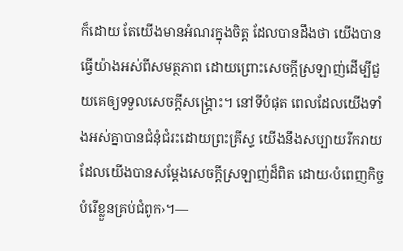ក៏ដោយ តែយើងមានអំណរក្នុងចិត្ត ដែលបានដឹងថា យើងបានធ្វើយ៉ាងអស់ពីសមត្ថភាព ដោយព្រោះសេចក្ដីស្រឡាញ់ដើម្បីជួយគេឲ្យទទួលសេចក្ដីសង្គ្រោះ។ នៅទីបំផុត ពេលដែលយើងទាំងអស់គ្នាបានជំនុំជំរះដោយព្រះគ្រីស្ទ យើងនឹងសប្បាយរីករាយ ដែលយើងបានសម្ដែងសេចក្ដីស្រឡាញ់ដ៏ពិត ដោយ‹បំពេញកិច្ចបំរើខ្លួនគ្រប់ជំពូក›។—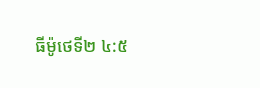ធីម៉ូថេទី២ ៤:៥